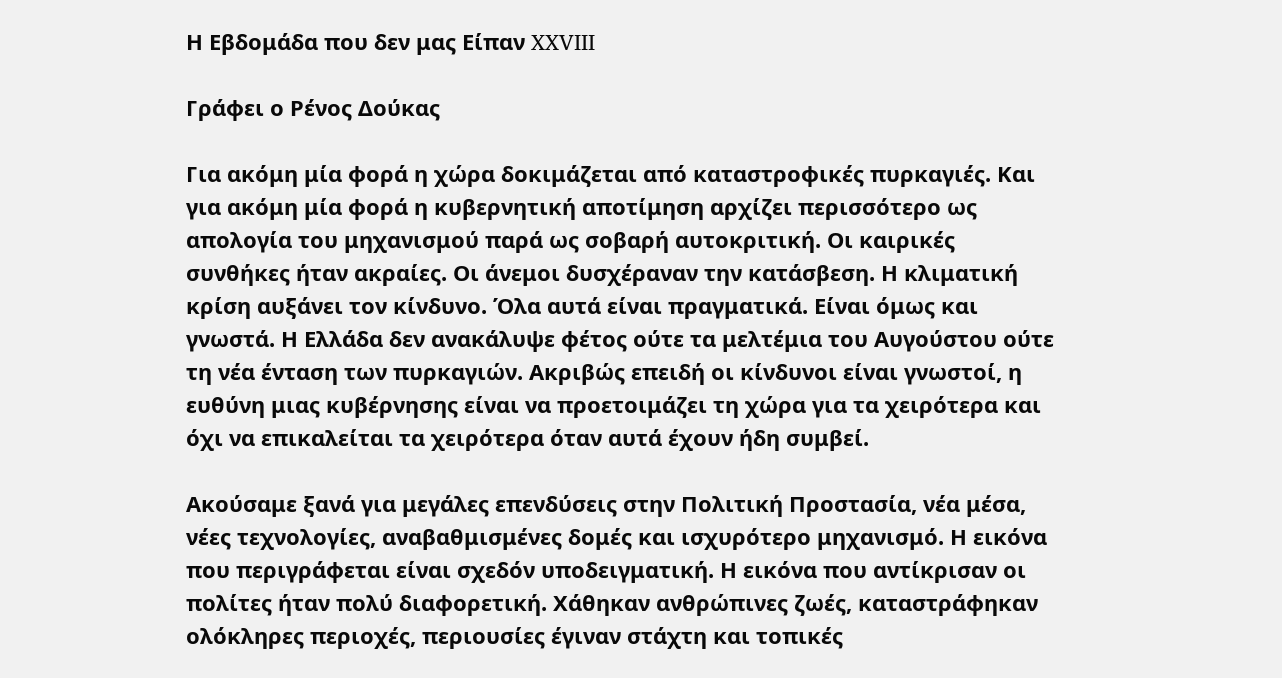Η Εβδομάδα που δεν μας Είπαν XXVIII

Γράφει ο Ρένος Δούκας

Για ακόμη μία φορά η χώρα δοκιμάζεται από καταστροφικές πυρκαγιές. Και για ακόμη μία φορά η κυβερνητική αποτίμηση αρχίζει περισσότερο ως απολογία του μηχανισμού παρά ως σοβαρή αυτοκριτική. Οι καιρικές συνθήκες ήταν ακραίες. Οι άνεμοι δυσχέραναν την κατάσβεση. Η κλιματική κρίση αυξάνει τον κίνδυνο. Όλα αυτά είναι πραγματικά. Είναι όμως και γνωστά. Η Ελλάδα δεν ανακάλυψε φέτος ούτε τα μελτέμια του Αυγούστου ούτε τη νέα ένταση των πυρκαγιών. Ακριβώς επειδή οι κίνδυνοι είναι γνωστοί, η ευθύνη μιας κυβέρνησης είναι να προετοιμάζει τη χώρα για τα χειρότερα και όχι να επικαλείται τα χειρότερα όταν αυτά έχουν ήδη συμβεί.

Ακούσαμε ξανά για μεγάλες επενδύσεις στην Πολιτική Προστασία, νέα μέσα, νέες τεχνολογίες, αναβαθμισμένες δομές και ισχυρότερο μηχανισμό. Η εικόνα που περιγράφεται είναι σχεδόν υποδειγματική. Η εικόνα που αντίκρισαν οι πολίτες ήταν πολύ διαφορετική. Χάθηκαν ανθρώπινες ζωές, καταστράφηκαν ολόκληρες περιοχές, περιουσίες έγιναν στάχτη και τοπικές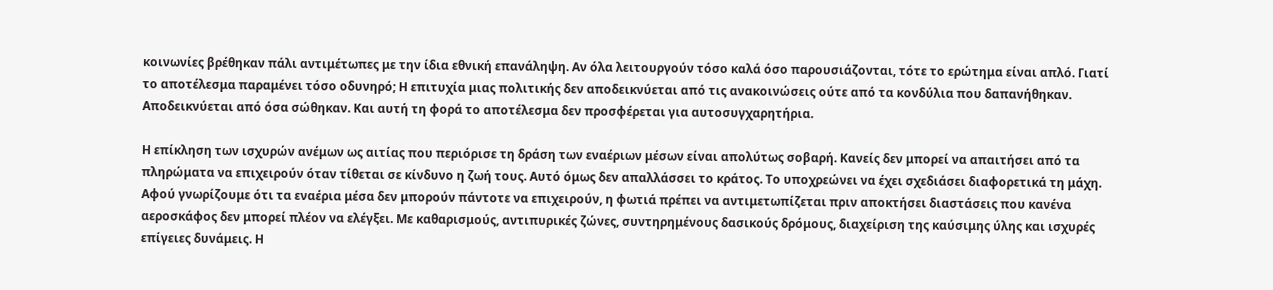κοινωνίες βρέθηκαν πάλι αντιμέτωπες με την ίδια εθνική επανάληψη. Αν όλα λειτουργούν τόσο καλά όσο παρουσιάζονται, τότε το ερώτημα είναι απλό. Γιατί το αποτέλεσμα παραμένει τόσο οδυνηρό; Η επιτυχία μιας πολιτικής δεν αποδεικνύεται από τις ανακοινώσεις ούτε από τα κονδύλια που δαπανήθηκαν. Αποδεικνύεται από όσα σώθηκαν. Και αυτή τη φορά το αποτέλεσμα δεν προσφέρεται για αυτοσυγχαρητήρια.

Η επίκληση των ισχυρών ανέμων ως αιτίας που περιόρισε τη δράση των εναέριων μέσων είναι απολύτως σοβαρή. Κανείς δεν μπορεί να απαιτήσει από τα πληρώματα να επιχειρούν όταν τίθεται σε κίνδυνο η ζωή τους. Αυτό όμως δεν απαλλάσσει το κράτος. Το υποχρεώνει να έχει σχεδιάσει διαφορετικά τη μάχη. Αφού γνωρίζουμε ότι τα εναέρια μέσα δεν μπορούν πάντοτε να επιχειρούν, η φωτιά πρέπει να αντιμετωπίζεται πριν αποκτήσει διαστάσεις που κανένα αεροσκάφος δεν μπορεί πλέον να ελέγξει. Με καθαρισμούς, αντιπυρικές ζώνες, συντηρημένους δασικούς δρόμους, διαχείριση της καύσιμης ύλης και ισχυρές επίγειες δυνάμεις. Η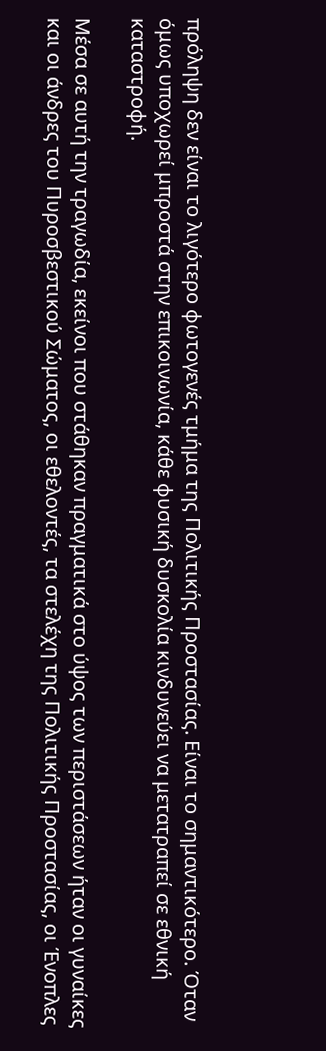πρόληψη δεν είναι το λιγότερο φωτογενές τμήμα της Πολιτικής Προστασίας. Είναι το σημαντικότερο. Όταν όμως υποχωρεί μπροστά στην επικοινωνία, κάθε φυσική δυσκολία κινδυνεύει να μετατραπεί σε εθνική καταστροφή.

Μέσα σε αυτή την τραγωδία, εκείνοι που στάθηκαν πραγματικά στο ύψος των περιστάσεων ήταν οι γυναίκες και οι άνδρες του Πυροσβεστικού Σώματος, οι εθελοντές, τα στελέχη της Πολιτικής Προστασίας, οι Ένοπλες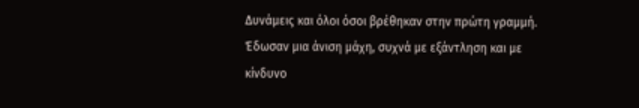Δυνάμεις και όλοι όσοι βρέθηκαν στην πρώτη γραμμή. Έδωσαν μια άνιση μάχη, συχνά με εξάντληση και με κίνδυνο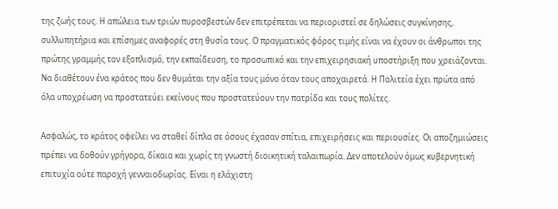της ζωής τους. Η απώλεια των τριών πυροσβεστών δεν επιτρέπεται να περιοριστεί σε δηλώσεις συγκίνησης, συλλυπητήρια και επίσημες αναφορές στη θυσία τους. Ο πραγματικός φόρος τιμής είναι να έχουν οι άνθρωποι της πρώτης γραμμής τον εξοπλισμό, την εκπαίδευση, το προσωπικό και την επιχειρησιακή υποστήριξη που χρειάζονται. Να διαθέτουν ένα κράτος που δεν θυμάται την αξία τους μόνο όταν τους αποχαιρετά. Η Πολιτεία έχει πρώτα από όλα υποχρέωση να προστατεύει εκείνους που προστατεύουν την πατρίδα και τους πολίτες.

Ασφαλώς, το κράτος οφείλει να σταθεί δίπλα σε όσους έχασαν σπίτια, επιχειρήσεις και περιουσίες. Οι αποζημιώσεις πρέπει να δοθούν γρήγορα, δίκαια και χωρίς τη γνωστή διοικητική ταλαιπωρία. Δεν αποτελούν όμως κυβερνητική επιτυχία ούτε παροχή γενναιοδωρίας. Είναι η ελάχιστη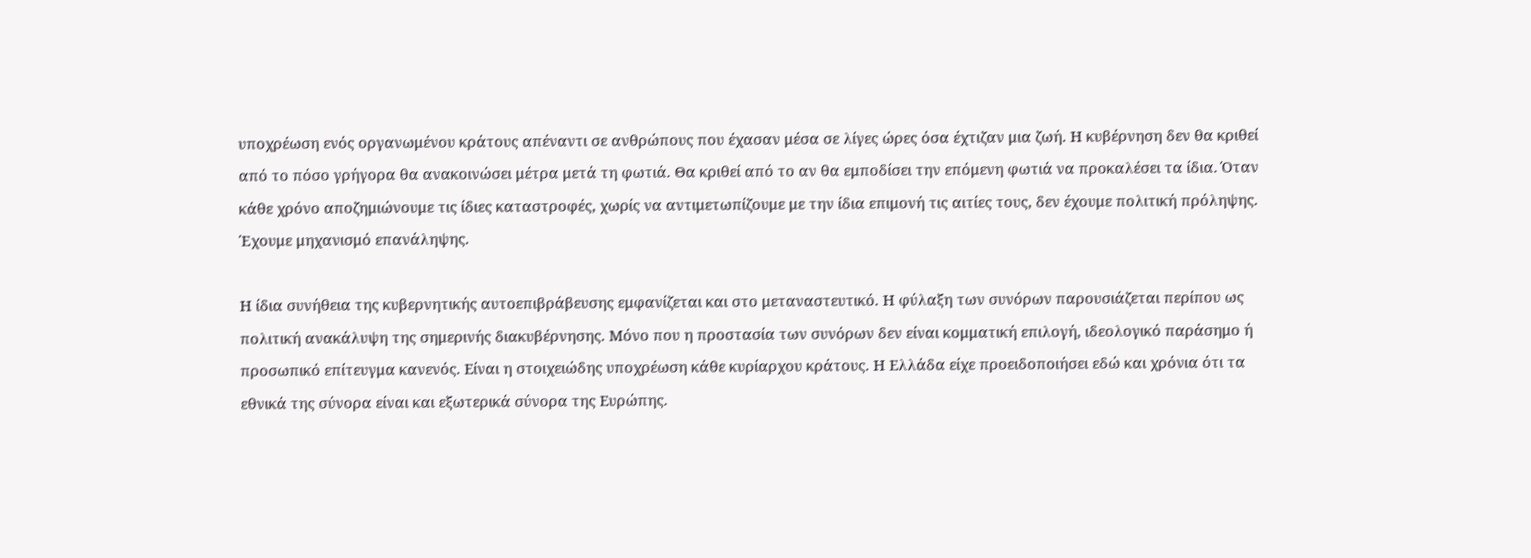υποχρέωση ενός οργανωμένου κράτους απέναντι σε ανθρώπους που έχασαν μέσα σε λίγες ώρες όσα έχτιζαν μια ζωή. Η κυβέρνηση δεν θα κριθεί από το πόσο γρήγορα θα ανακοινώσει μέτρα μετά τη φωτιά. Θα κριθεί από το αν θα εμποδίσει την επόμενη φωτιά να προκαλέσει τα ίδια. Όταν κάθε χρόνο αποζημιώνουμε τις ίδιες καταστροφές, χωρίς να αντιμετωπίζουμε με την ίδια επιμονή τις αιτίες τους, δεν έχουμε πολιτική πρόληψης. Έχουμε μηχανισμό επανάληψης.

Η ίδια συνήθεια της κυβερνητικής αυτοεπιβράβευσης εμφανίζεται και στο μεταναστευτικό. Η φύλαξη των συνόρων παρουσιάζεται περίπου ως πολιτική ανακάλυψη της σημερινής διακυβέρνησης. Μόνο που η προστασία των συνόρων δεν είναι κομματική επιλογή, ιδεολογικό παράσημο ή προσωπικό επίτευγμα κανενός. Είναι η στοιχειώδης υποχρέωση κάθε κυρίαρχου κράτους. Η Ελλάδα είχε προειδοποιήσει εδώ και χρόνια ότι τα εθνικά της σύνορα είναι και εξωτερικά σύνορα της Ευρώπης.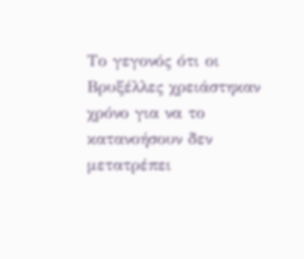Το γεγονός ότι οι Βρυξέλλες χρειάστηκαν χρόνο για να το κατανοήσουν δεν μετατρέπει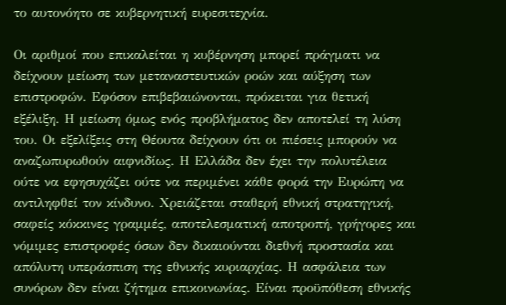το αυτονόητο σε κυβερνητική ευρεσιτεχνία.

Οι αριθμοί που επικαλείται η κυβέρνηση μπορεί πράγματι να δείχνουν μείωση των μεταναστευτικών ροών και αύξηση των επιστροφών. Εφόσον επιβεβαιώνονται, πρόκειται για θετική εξέλιξη. Η μείωση όμως ενός προβλήματος δεν αποτελεί τη λύση του. Οι εξελίξεις στη Θέουτα δείχνουν ότι οι πιέσεις μπορούν να αναζωπυρωθούν αιφνιδίως. Η Ελλάδα δεν έχει την πολυτέλεια ούτε να εφησυχάζει ούτε να περιμένει κάθε φορά την Ευρώπη να αντιληφθεί τον κίνδυνο. Χρειάζεται σταθερή εθνική στρατηγική, σαφείς κόκκινες γραμμές, αποτελεσματική αποτροπή, γρήγορες και νόμιμες επιστροφές όσων δεν δικαιούνται διεθνή προστασία και απόλυτη υπεράσπιση της εθνικής κυριαρχίας. Η ασφάλεια των συνόρων δεν είναι ζήτημα επικοινωνίας. Είναι προϋπόθεση εθνικής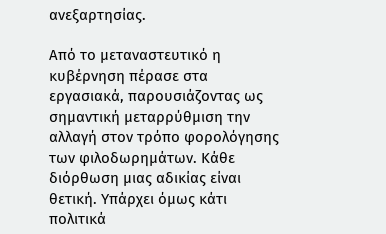ανεξαρτησίας.

Από το μεταναστευτικό η κυβέρνηση πέρασε στα εργασιακά, παρουσιάζοντας ως σημαντική μεταρρύθμιση την αλλαγή στον τρόπο φορολόγησης των φιλοδωρημάτων. Κάθε διόρθωση μιας αδικίας είναι θετική. Υπάρχει όμως κάτι πολιτικά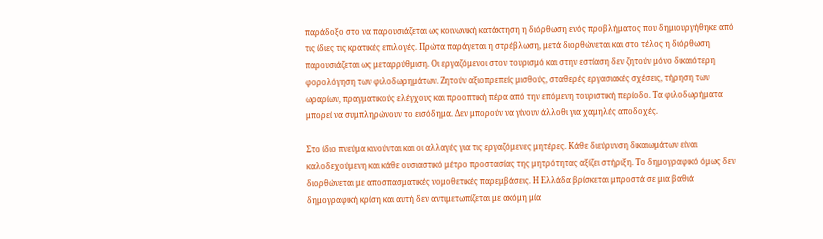παράδοξο στο να παρουσιάζεται ως κοινωνική κατάκτηση η διόρθωση ενός προβλήματος που δημιουργήθηκε από τις ίδιες τις κρατικές επιλογές. Πρώτα παράγεται η στρέβλωση, μετά διορθώνεται και στο τέλος η διόρθωση παρουσιάζεται ως μεταρρύθμιση. Οι εργαζόμενοι στον τουρισμό και στην εστίαση δεν ζητούν μόνο δικαιότερη φορολόγηση των φιλοδωρημάτων. Ζητούν αξιοπρεπείς μισθούς, σταθερές εργασιακές σχέσεις, τήρηση των ωραρίων, πραγματικούς ελέγχους και προοπτική πέρα από την επόμενη τουριστική περίοδο. Τα φιλοδωρήματα μπορεί να συμπληρώνουν το εισόδημα. Δεν μπορούν να γίνουν άλλοθι για χαμηλές αποδοχές.

Στο ίδιο πνεύμα κινούνται και οι αλλαγές για τις εργαζόμενες μητέρες. Κάθε διεύρυνση δικαιωμάτων είναι καλοδεχούμενη και κάθε ουσιαστικό μέτρο προστασίας της μητρότητας αξίζει στήριξη. Το δημογραφικό όμως δεν διορθώνεται με αποσπασματικές νομοθετικές παρεμβάσεις. Η Ελλάδα βρίσκεται μπροστά σε μια βαθιά δημογραφική κρίση και αυτή δεν αντιμετωπίζεται με ακόμη μία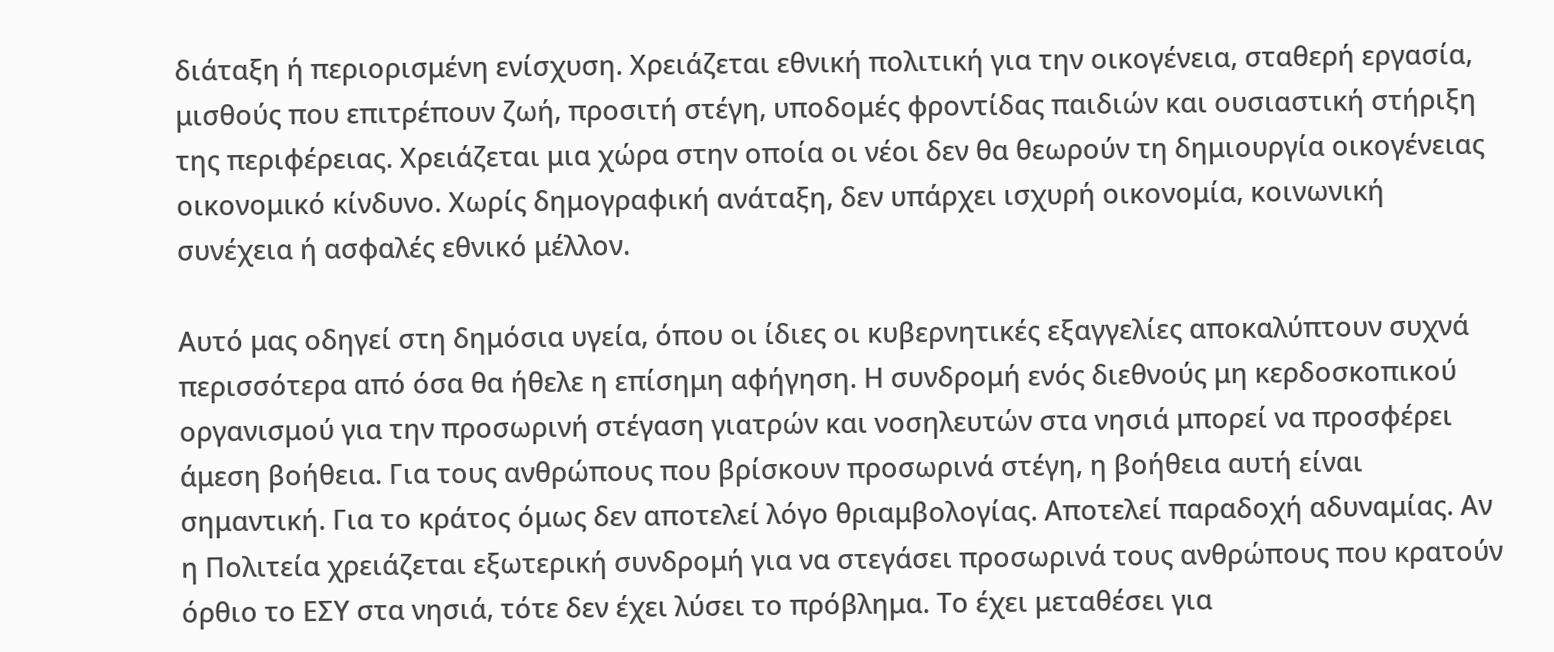διάταξη ή περιορισμένη ενίσχυση. Χρειάζεται εθνική πολιτική για την οικογένεια, σταθερή εργασία, μισθούς που επιτρέπουν ζωή, προσιτή στέγη, υποδομές φροντίδας παιδιών και ουσιαστική στήριξη της περιφέρειας. Χρειάζεται μια χώρα στην οποία οι νέοι δεν θα θεωρούν τη δημιουργία οικογένειας οικονομικό κίνδυνο. Χωρίς δημογραφική ανάταξη, δεν υπάρχει ισχυρή οικονομία, κοινωνική συνέχεια ή ασφαλές εθνικό μέλλον.

Αυτό μας οδηγεί στη δημόσια υγεία, όπου οι ίδιες οι κυβερνητικές εξαγγελίες αποκαλύπτουν συχνά περισσότερα από όσα θα ήθελε η επίσημη αφήγηση. Η συνδρομή ενός διεθνούς μη κερδοσκοπικού οργανισμού για την προσωρινή στέγαση γιατρών και νοσηλευτών στα νησιά μπορεί να προσφέρει άμεση βοήθεια. Για τους ανθρώπους που βρίσκουν προσωρινά στέγη, η βοήθεια αυτή είναι σημαντική. Για το κράτος όμως δεν αποτελεί λόγο θριαμβολογίας. Αποτελεί παραδοχή αδυναμίας. Αν η Πολιτεία χρειάζεται εξωτερική συνδρομή για να στεγάσει προσωρινά τους ανθρώπους που κρατούν όρθιο το ΕΣΥ στα νησιά, τότε δεν έχει λύσει το πρόβλημα. Το έχει μεταθέσει για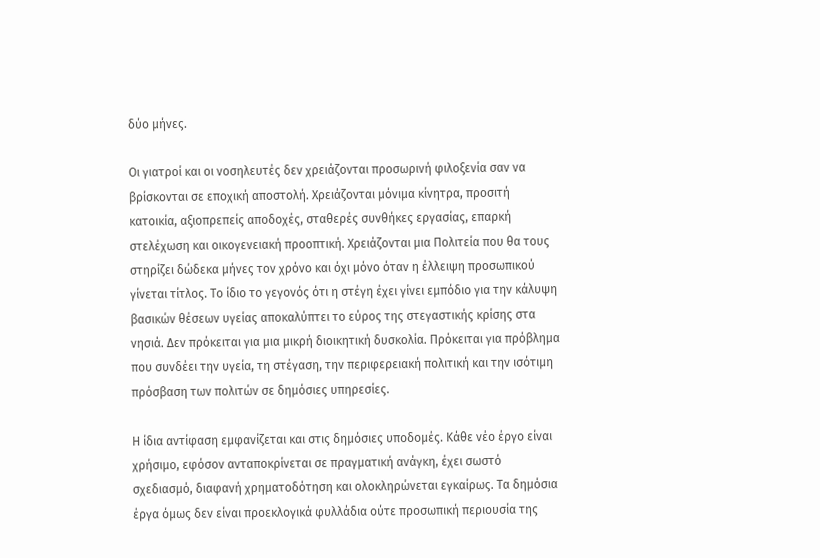δύο μήνες.

Οι γιατροί και οι νοσηλευτές δεν χρειάζονται προσωρινή φιλοξενία σαν να βρίσκονται σε εποχική αποστολή. Χρειάζονται μόνιμα κίνητρα, προσιτή κατοικία, αξιοπρεπείς αποδοχές, σταθερές συνθήκες εργασίας, επαρκή στελέχωση και οικογενειακή προοπτική. Χρειάζονται μια Πολιτεία που θα τους στηρίζει δώδεκα μήνες τον χρόνο και όχι μόνο όταν η έλλειψη προσωπικού γίνεται τίτλος. Το ίδιο το γεγονός ότι η στέγη έχει γίνει εμπόδιο για την κάλυψη βασικών θέσεων υγείας αποκαλύπτει το εύρος της στεγαστικής κρίσης στα νησιά. Δεν πρόκειται για μια μικρή διοικητική δυσκολία. Πρόκειται για πρόβλημα που συνδέει την υγεία, τη στέγαση, την περιφερειακή πολιτική και την ισότιμη πρόσβαση των πολιτών σε δημόσιες υπηρεσίες.

Η ίδια αντίφαση εμφανίζεται και στις δημόσιες υποδομές. Κάθε νέο έργο είναι χρήσιμο, εφόσον ανταποκρίνεται σε πραγματική ανάγκη, έχει σωστό σχεδιασμό, διαφανή χρηματοδότηση και ολοκληρώνεται εγκαίρως. Τα δημόσια έργα όμως δεν είναι προεκλογικά φυλλάδια ούτε προσωπική περιουσία της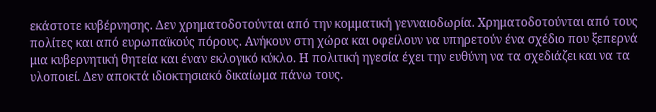εκάστοτε κυβέρνησης. Δεν χρηματοδοτούνται από την κομματική γενναιοδωρία. Χρηματοδοτούνται από τους πολίτες και από ευρωπαϊκούς πόρους. Ανήκουν στη χώρα και οφείλουν να υπηρετούν ένα σχέδιο που ξεπερνά μια κυβερνητική θητεία και έναν εκλογικό κύκλο. Η πολιτική ηγεσία έχει την ευθύνη να τα σχεδιάζει και να τα υλοποιεί. Δεν αποκτά ιδιοκτησιακό δικαίωμα πάνω τους.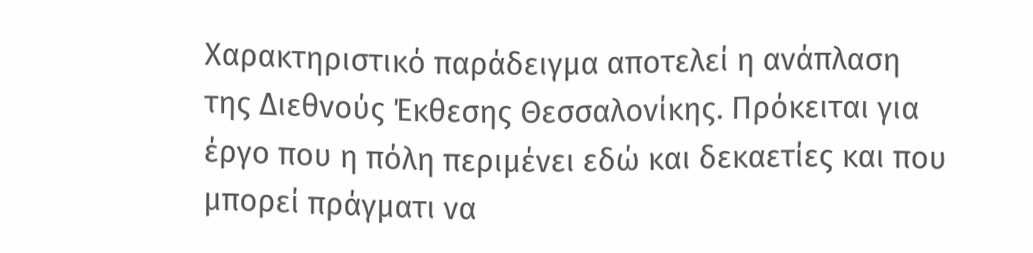Χαρακτηριστικό παράδειγμα αποτελεί η ανάπλαση της Διεθνούς Έκθεσης Θεσσαλονίκης. Πρόκειται για έργο που η πόλη περιμένει εδώ και δεκαετίες και που μπορεί πράγματι να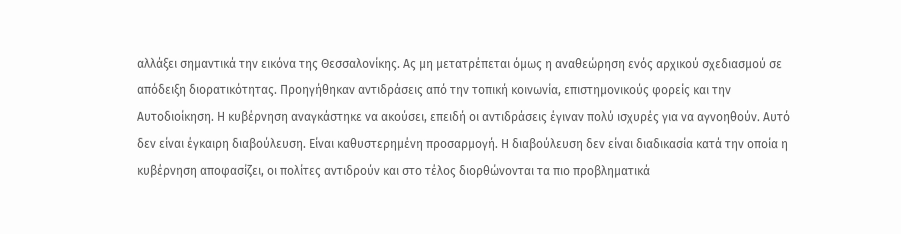αλλάξει σημαντικά την εικόνα της Θεσσαλονίκης. Ας μη μετατρέπεται όμως η αναθεώρηση ενός αρχικού σχεδιασμού σε απόδειξη διορατικότητας. Προηγήθηκαν αντιδράσεις από την τοπική κοινωνία, επιστημονικούς φορείς και την Αυτοδιοίκηση. Η κυβέρνηση αναγκάστηκε να ακούσει, επειδή οι αντιδράσεις έγιναν πολύ ισχυρές για να αγνοηθούν. Αυτό δεν είναι έγκαιρη διαβούλευση. Είναι καθυστερημένη προσαρμογή. Η διαβούλευση δεν είναι διαδικασία κατά την οποία η κυβέρνηση αποφασίζει, οι πολίτες αντιδρούν και στο τέλος διορθώνονται τα πιο προβληματικά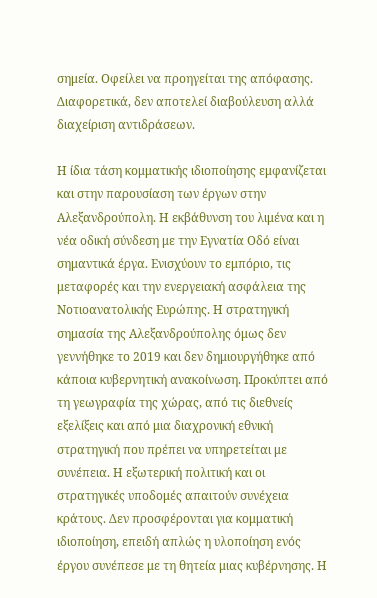σημεία. Οφείλει να προηγείται της απόφασης. Διαφορετικά, δεν αποτελεί διαβούλευση αλλά διαχείριση αντιδράσεων.

Η ίδια τάση κομματικής ιδιοποίησης εμφανίζεται και στην παρουσίαση των έργων στην Αλεξανδρούπολη. Η εκβάθυνση του λιμένα και η νέα οδική σύνδεση με την Εγνατία Οδό είναι σημαντικά έργα. Ενισχύουν το εμπόριο, τις μεταφορές και την ενεργειακή ασφάλεια της Νοτιοανατολικής Ευρώπης. Η στρατηγική σημασία της Αλεξανδρούπολης όμως δεν γεννήθηκε το 2019 και δεν δημιουργήθηκε από κάποια κυβερνητική ανακοίνωση. Προκύπτει από τη γεωγραφία της χώρας, από τις διεθνείς εξελίξεις και από μια διαχρονική εθνική στρατηγική που πρέπει να υπηρετείται με συνέπεια. Η εξωτερική πολιτική και οι στρατηγικές υποδομές απαιτούν συνέχεια κράτους. Δεν προσφέρονται για κομματική ιδιοποίηση, επειδή απλώς η υλοποίηση ενός έργου συνέπεσε με τη θητεία μιας κυβέρνησης. Η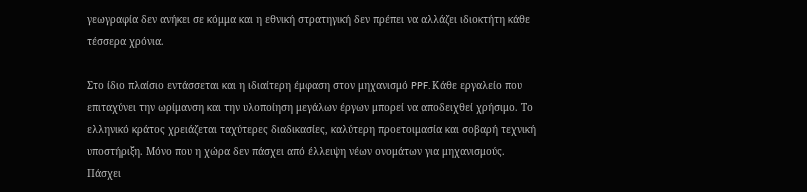γεωγραφία δεν ανήκει σε κόμμα και η εθνική στρατηγική δεν πρέπει να αλλάζει ιδιοκτήτη κάθε τέσσερα χρόνια.

Στο ίδιο πλαίσιο εντάσσεται και η ιδιαίτερη έμφαση στον μηχανισμό PPF. Κάθε εργαλείο που επιταχύνει την ωρίμανση και την υλοποίηση μεγάλων έργων μπορεί να αποδειχθεί χρήσιμο. Το ελληνικό κράτος χρειάζεται ταχύτερες διαδικασίες, καλύτερη προετοιμασία και σοβαρή τεχνική υποστήριξη. Μόνο που η χώρα δεν πάσχει από έλλειψη νέων ονομάτων για μηχανισμούς. Πάσχει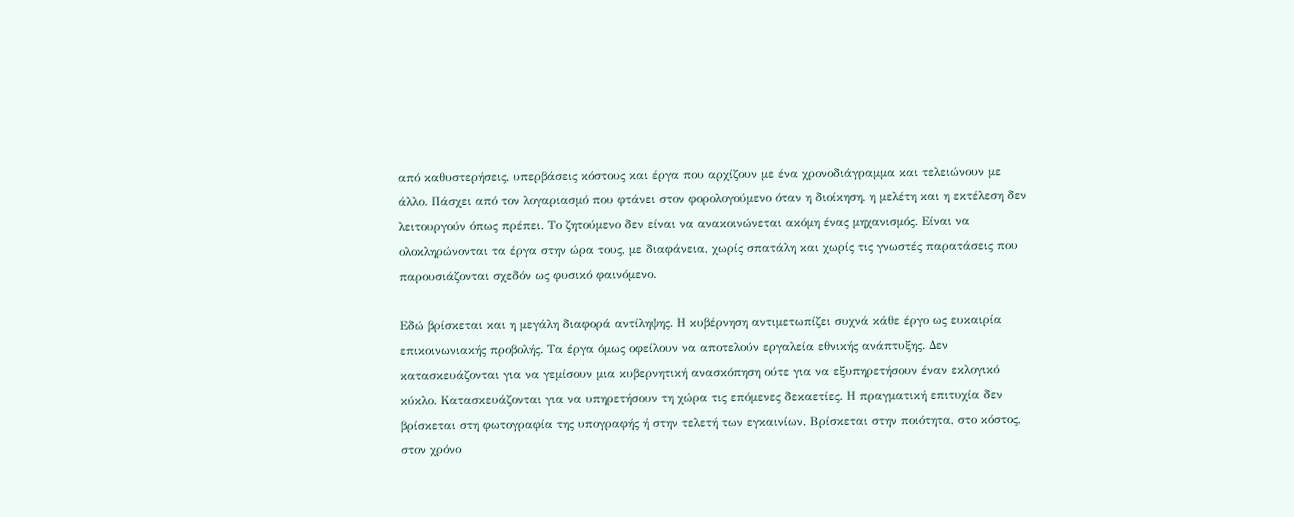από καθυστερήσεις, υπερβάσεις κόστους και έργα που αρχίζουν με ένα χρονοδιάγραμμα και τελειώνουν με άλλο. Πάσχει από τον λογαριασμό που φτάνει στον φορολογούμενο όταν η διοίκηση, η μελέτη και η εκτέλεση δεν λειτουργούν όπως πρέπει. Το ζητούμενο δεν είναι να ανακοινώνεται ακόμη ένας μηχανισμός. Είναι να ολοκληρώνονται τα έργα στην ώρα τους, με διαφάνεια, χωρίς σπατάλη και χωρίς τις γνωστές παρατάσεις που παρουσιάζονται σχεδόν ως φυσικό φαινόμενο.

Εδώ βρίσκεται και η μεγάλη διαφορά αντίληψης. Η κυβέρνηση αντιμετωπίζει συχνά κάθε έργο ως ευκαιρία επικοινωνιακής προβολής. Τα έργα όμως οφείλουν να αποτελούν εργαλεία εθνικής ανάπτυξης. Δεν κατασκευάζονται για να γεμίσουν μια κυβερνητική ανασκόπηση ούτε για να εξυπηρετήσουν έναν εκλογικό κύκλο. Κατασκευάζονται για να υπηρετήσουν τη χώρα τις επόμενες δεκαετίες. Η πραγματική επιτυχία δεν βρίσκεται στη φωτογραφία της υπογραφής ή στην τελετή των εγκαινίων. Βρίσκεται στην ποιότητα, στο κόστος, στον χρόνο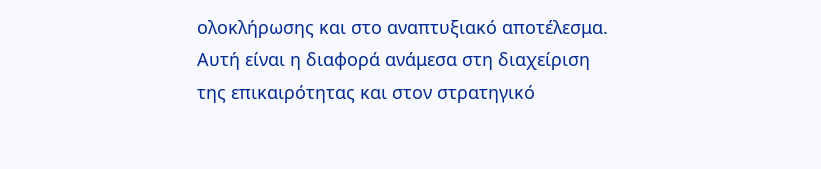ολοκλήρωσης και στο αναπτυξιακό αποτέλεσμα. Αυτή είναι η διαφορά ανάμεσα στη διαχείριση της επικαιρότητας και στον στρατηγικό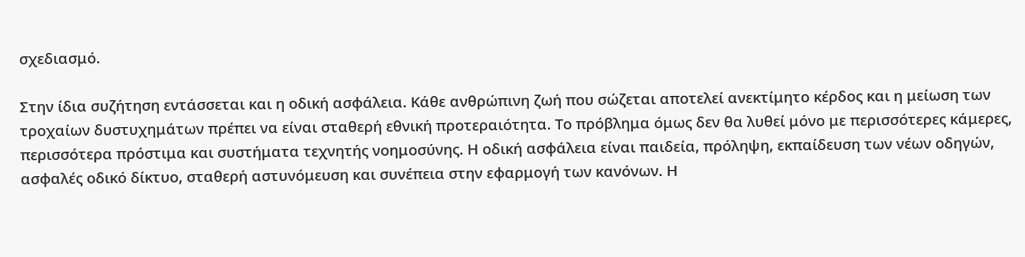σχεδιασμό.

Στην ίδια συζήτηση εντάσσεται και η οδική ασφάλεια. Κάθε ανθρώπινη ζωή που σώζεται αποτελεί ανεκτίμητο κέρδος και η μείωση των τροχαίων δυστυχημάτων πρέπει να είναι σταθερή εθνική προτεραιότητα. Το πρόβλημα όμως δεν θα λυθεί μόνο με περισσότερες κάμερες, περισσότερα πρόστιμα και συστήματα τεχνητής νοημοσύνης. Η οδική ασφάλεια είναι παιδεία, πρόληψη, εκπαίδευση των νέων οδηγών, ασφαλές οδικό δίκτυο, σταθερή αστυνόμευση και συνέπεια στην εφαρμογή των κανόνων. Η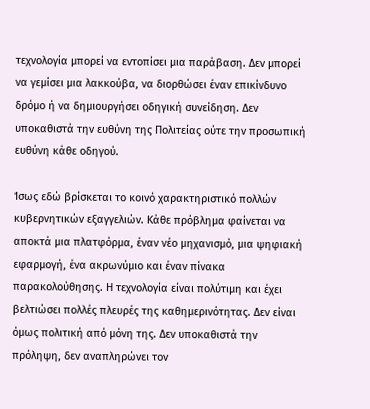τεχνολογία μπορεί να εντοπίσει μια παράβαση. Δεν μπορεί να γεμίσει μια λακκούβα, να διορθώσει έναν επικίνδυνο δρόμο ή να δημιουργήσει οδηγική συνείδηση. Δεν υποκαθιστά την ευθύνη της Πολιτείας ούτε την προσωπική ευθύνη κάθε οδηγού.

Ίσως εδώ βρίσκεται το κοινό χαρακτηριστικό πολλών κυβερνητικών εξαγγελιών. Κάθε πρόβλημα φαίνεται να αποκτά μια πλατφόρμα, έναν νέο μηχανισμό, μια ψηφιακή εφαρμογή, ένα ακρωνύμιο και έναν πίνακα παρακολούθησης. Η τεχνολογία είναι πολύτιμη και έχει βελτιώσει πολλές πλευρές της καθημερινότητας. Δεν είναι όμως πολιτική από μόνη της. Δεν υποκαθιστά την πρόληψη, δεν αναπληρώνει τον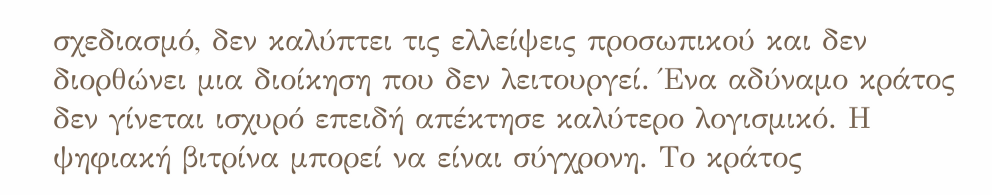σχεδιασμό, δεν καλύπτει τις ελλείψεις προσωπικού και δεν διορθώνει μια διοίκηση που δεν λειτουργεί. Ένα αδύναμο κράτος δεν γίνεται ισχυρό επειδή απέκτησε καλύτερο λογισμικό. Η ψηφιακή βιτρίνα μπορεί να είναι σύγχρονη. Το κράτος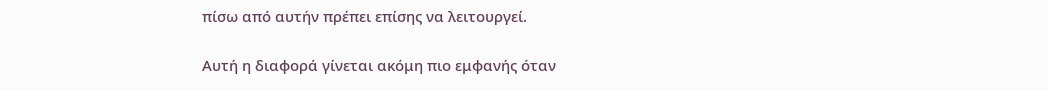πίσω από αυτήν πρέπει επίσης να λειτουργεί.

Αυτή η διαφορά γίνεται ακόμη πιο εμφανής όταν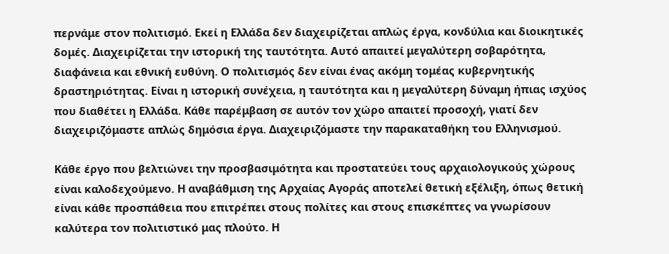περνάμε στον πολιτισμό. Εκεί η Ελλάδα δεν διαχειρίζεται απλώς έργα, κονδύλια και διοικητικές δομές. Διαχειρίζεται την ιστορική της ταυτότητα. Αυτό απαιτεί μεγαλύτερη σοβαρότητα, διαφάνεια και εθνική ευθύνη. Ο πολιτισμός δεν είναι ένας ακόμη τομέας κυβερνητικής δραστηριότητας. Είναι η ιστορική συνέχεια, η ταυτότητα και η μεγαλύτερη δύναμη ήπιας ισχύος που διαθέτει η Ελλάδα. Κάθε παρέμβαση σε αυτόν τον χώρο απαιτεί προσοχή, γιατί δεν διαχειριζόμαστε απλώς δημόσια έργα. Διαχειριζόμαστε την παρακαταθήκη του Ελληνισμού.

Κάθε έργο που βελτιώνει την προσβασιμότητα και προστατεύει τους αρχαιολογικούς χώρους είναι καλοδεχούμενο. Η αναβάθμιση της Αρχαίας Αγοράς αποτελεί θετική εξέλιξη, όπως θετική είναι κάθε προσπάθεια που επιτρέπει στους πολίτες και στους επισκέπτες να γνωρίσουν καλύτερα τον πολιτιστικό μας πλούτο. Η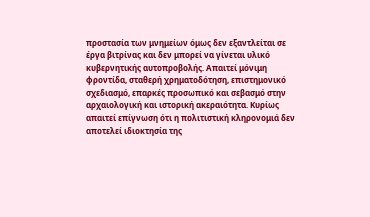προστασία των μνημείων όμως δεν εξαντλείται σε έργα βιτρίνας και δεν μπορεί να γίνεται υλικό κυβερνητικής αυτοπροβολής. Απαιτεί μόνιμη φροντίδα, σταθερή χρηματοδότηση, επιστημονικό σχεδιασμό, επαρκές προσωπικό και σεβασμό στην αρχαιολογική και ιστορική ακεραιότητα. Κυρίως απαιτεί επίγνωση ότι η πολιτιστική κληρονομιά δεν αποτελεί ιδιοκτησία της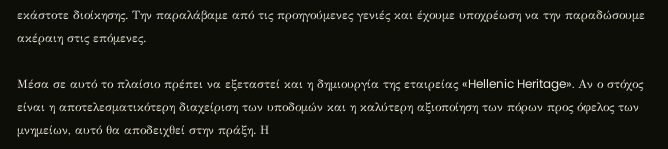εκάστοτε διοίκησης. Την παραλάβαμε από τις προηγούμενες γενιές και έχουμε υποχρέωση να την παραδώσουμε ακέραιη στις επόμενες.

Μέσα σε αυτό το πλαίσιο πρέπει να εξεταστεί και η δημιουργία της εταιρείας «Hellenic Heritage». Αν ο στόχος είναι η αποτελεσματικότερη διαχείριση των υποδομών και η καλύτερη αξιοποίηση των πόρων προς όφελος των μνημείων, αυτό θα αποδειχθεί στην πράξη. Η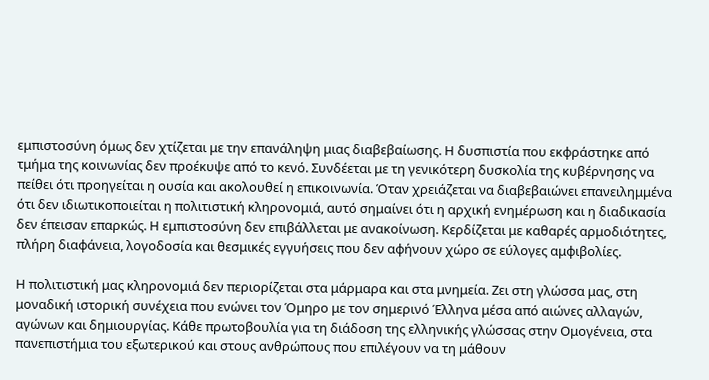εμπιστοσύνη όμως δεν χτίζεται με την επανάληψη μιας διαβεβαίωσης. Η δυσπιστία που εκφράστηκε από τμήμα της κοινωνίας δεν προέκυψε από το κενό. Συνδέεται με τη γενικότερη δυσκολία της κυβέρνησης να πείθει ότι προηγείται η ουσία και ακολουθεί η επικοινωνία. Όταν χρειάζεται να διαβεβαιώνει επανειλημμένα ότι δεν ιδιωτικοποιείται η πολιτιστική κληρονομιά, αυτό σημαίνει ότι η αρχική ενημέρωση και η διαδικασία δεν έπεισαν επαρκώς. Η εμπιστοσύνη δεν επιβάλλεται με ανακοίνωση. Κερδίζεται με καθαρές αρμοδιότητες, πλήρη διαφάνεια, λογοδοσία και θεσμικές εγγυήσεις που δεν αφήνουν χώρο σε εύλογες αμφιβολίες.

Η πολιτιστική μας κληρονομιά δεν περιορίζεται στα μάρμαρα και στα μνημεία. Ζει στη γλώσσα μας, στη μοναδική ιστορική συνέχεια που ενώνει τον Όμηρο με τον σημερινό Έλληνα μέσα από αιώνες αλλαγών, αγώνων και δημιουργίας. Κάθε πρωτοβουλία για τη διάδοση της ελληνικής γλώσσας στην Ομογένεια, στα πανεπιστήμια του εξωτερικού και στους ανθρώπους που επιλέγουν να τη μάθουν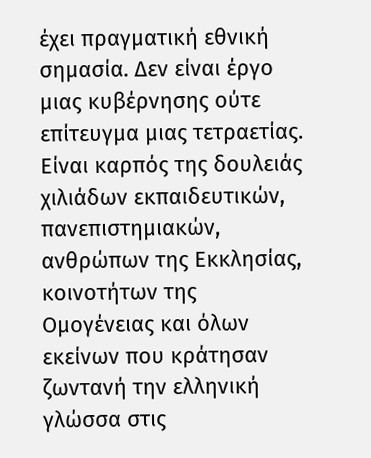έχει πραγματική εθνική σημασία. Δεν είναι έργο μιας κυβέρνησης ούτε επίτευγμα μιας τετραετίας. Είναι καρπός της δουλειάς χιλιάδων εκπαιδευτικών, πανεπιστημιακών, ανθρώπων της Εκκλησίας, κοινοτήτων της Ομογένειας και όλων εκείνων που κράτησαν ζωντανή την ελληνική γλώσσα στις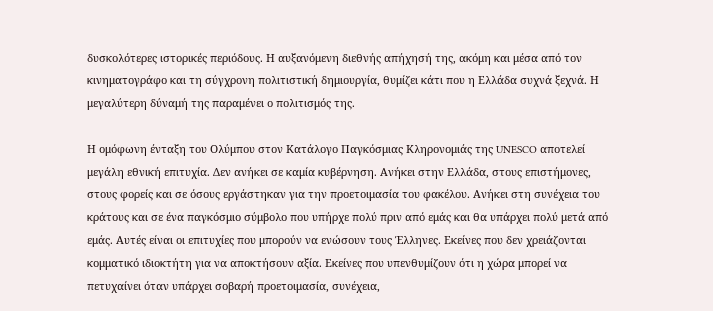δυσκολότερες ιστορικές περιόδους. Η αυξανόμενη διεθνής απήχησή της, ακόμη και μέσα από τον κινηματογράφο και τη σύγχρονη πολιτιστική δημιουργία, θυμίζει κάτι που η Ελλάδα συχνά ξεχνά. Η μεγαλύτερη δύναμή της παραμένει ο πολιτισμός της.

Η ομόφωνη ένταξη του Ολύμπου στον Κατάλογο Παγκόσμιας Κληρονομιάς της UNESCO αποτελεί μεγάλη εθνική επιτυχία. Δεν ανήκει σε καμία κυβέρνηση. Ανήκει στην Ελλάδα, στους επιστήμονες, στους φορείς και σε όσους εργάστηκαν για την προετοιμασία του φακέλου. Ανήκει στη συνέχεια του κράτους και σε ένα παγκόσμιο σύμβολο που υπήρχε πολύ πριν από εμάς και θα υπάρχει πολύ μετά από εμάς. Αυτές είναι οι επιτυχίες που μπορούν να ενώσουν τους Έλληνες. Εκείνες που δεν χρειάζονται κομματικό ιδιοκτήτη για να αποκτήσουν αξία. Εκείνες που υπενθυμίζουν ότι η χώρα μπορεί να πετυχαίνει όταν υπάρχει σοβαρή προετοιμασία, συνέχεια,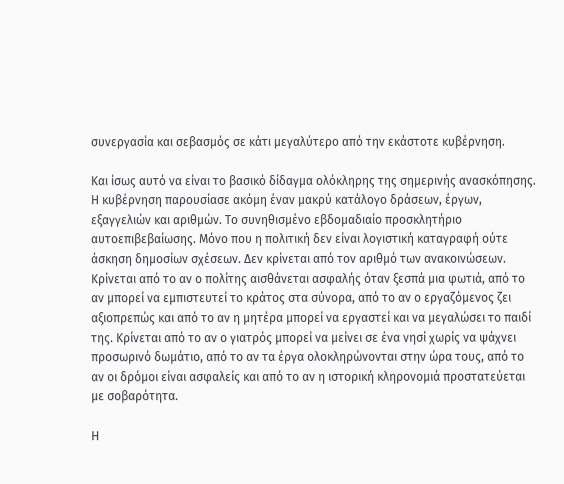συνεργασία και σεβασμός σε κάτι μεγαλύτερο από την εκάστοτε κυβέρνηση.

Και ίσως αυτό να είναι το βασικό δίδαγμα ολόκληρης της σημερινής ανασκόπησης. Η κυβέρνηση παρουσίασε ακόμη έναν μακρύ κατάλογο δράσεων, έργων, εξαγγελιών και αριθμών. Το συνηθισμένο εβδομαδιαίο προσκλητήριο αυτοεπιβεβαίωσης. Μόνο που η πολιτική δεν είναι λογιστική καταγραφή ούτε άσκηση δημοσίων σχέσεων. Δεν κρίνεται από τον αριθμό των ανακοινώσεων. Κρίνεται από το αν ο πολίτης αισθάνεται ασφαλής όταν ξεσπά μια φωτιά, από το αν μπορεί να εμπιστευτεί το κράτος στα σύνορα, από το αν ο εργαζόμενος ζει αξιοπρεπώς και από το αν η μητέρα μπορεί να εργαστεί και να μεγαλώσει το παιδί της. Κρίνεται από το αν ο γιατρός μπορεί να μείνει σε ένα νησί χωρίς να ψάχνει προσωρινό δωμάτιο, από το αν τα έργα ολοκληρώνονται στην ώρα τους, από το αν οι δρόμοι είναι ασφαλείς και από το αν η ιστορική κληρονομιά προστατεύεται με σοβαρότητα.

Η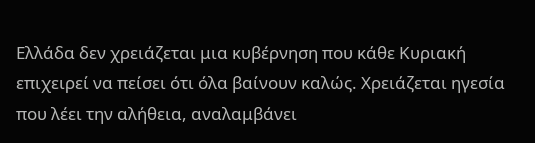Ελλάδα δεν χρειάζεται μια κυβέρνηση που κάθε Κυριακή επιχειρεί να πείσει ότι όλα βαίνουν καλώς. Χρειάζεται ηγεσία που λέει την αλήθεια, αναλαμβάνει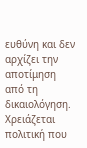ευθύνη και δεν αρχίζει την αποτίμηση από τη δικαιολόγηση. Χρειάζεται πολιτική που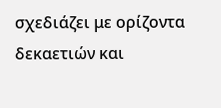σχεδιάζει με ορίζοντα δεκαετιών και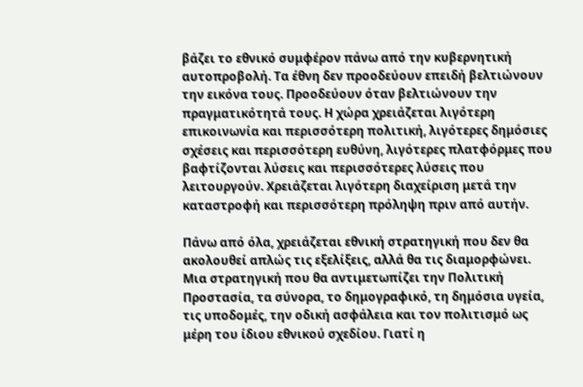βάζει το εθνικό συμφέρον πάνω από την κυβερνητική αυτοπροβολή. Τα έθνη δεν προοδεύουν επειδή βελτιώνουν την εικόνα τους. Προοδεύουν όταν βελτιώνουν την πραγματικότητά τους. Η χώρα χρειάζεται λιγότερη επικοινωνία και περισσότερη πολιτική, λιγότερες δημόσιες σχέσεις και περισσότερη ευθύνη, λιγότερες πλατφόρμες που βαφτίζονται λύσεις και περισσότερες λύσεις που λειτουργούν. Χρειάζεται λιγότερη διαχείριση μετά την καταστροφή και περισσότερη πρόληψη πριν από αυτήν.

Πάνω από όλα, χρειάζεται εθνική στρατηγική που δεν θα ακολουθεί απλώς τις εξελίξεις, αλλά θα τις διαμορφώνει. Μια στρατηγική που θα αντιμετωπίζει την Πολιτική Προστασία, τα σύνορα, το δημογραφικό, τη δημόσια υγεία, τις υποδομές, την οδική ασφάλεια και τον πολιτισμό ως μέρη του ίδιου εθνικού σχεδίου. Γιατί η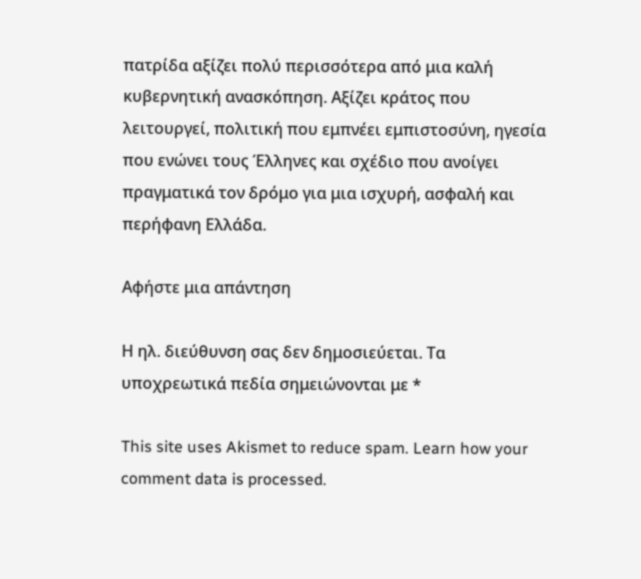πατρίδα αξίζει πολύ περισσότερα από μια καλή κυβερνητική ανασκόπηση. Αξίζει κράτος που λειτουργεί, πολιτική που εμπνέει εμπιστοσύνη, ηγεσία που ενώνει τους Έλληνες και σχέδιο που ανοίγει πραγματικά τον δρόμο για μια ισχυρή, ασφαλή και περήφανη Ελλάδα.

Αφήστε μια απάντηση

Η ηλ. διεύθυνση σας δεν δημοσιεύεται. Τα υποχρεωτικά πεδία σημειώνονται με *

This site uses Akismet to reduce spam. Learn how your comment data is processed.